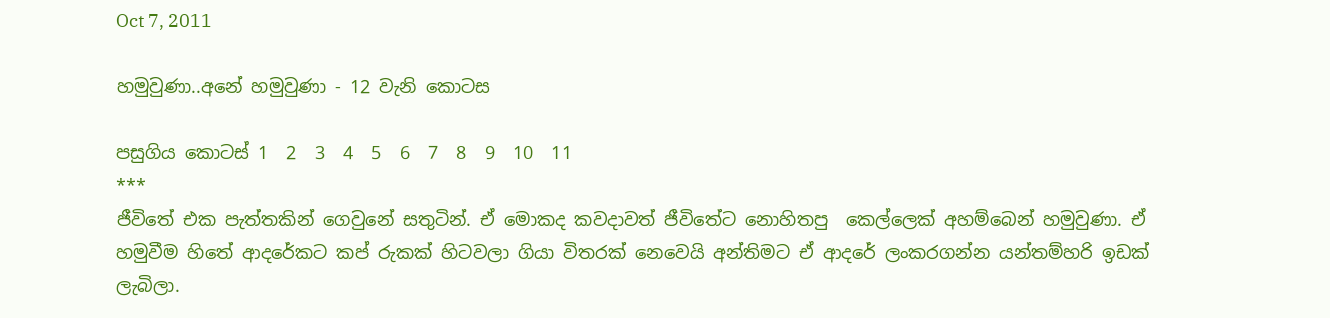Oct 7, 2011

හමුවුණා..අනේ හමුවුණා - 12 වැනි කොටස

පසුගිය කොටස් 1  2  3  4  5  6  7  8  9  10  11
***
ජීවිතේ එක පැත්තකින් ගෙවුනේ සතුටින්. ඒ මොකද කවදාවත් ජීවිතේට නොහිතපු  කෙල්ලෙක් අහම්බෙන් හමුවුණා. ඒ හමුවීම හිතේ ආදරේකට කප් රුකක් හිටවලා ගියා විතරක් නෙවෙයි අන්තිමට ඒ ආදරේ ලංකරගන්න යන්තම්හරි ඉඩක් ලැබිලා.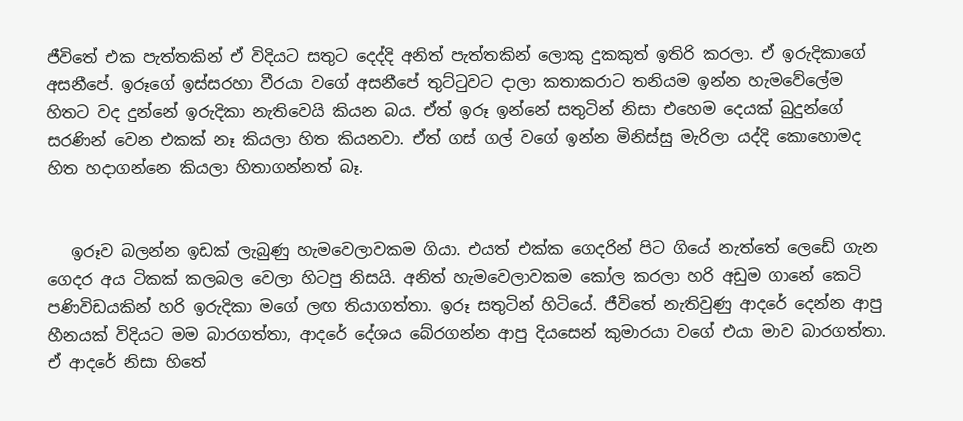ජීවිතේ එක පැත්තකින් ඒ විදියට සතුට දෙද්දි අනිත් පැත්තකින් ලොකු දුකකුත් ඉතිරි කරලා. ඒ ඉරුදිකාගේ අසනීපේ. ඉරූගේ ඉස්සරහා වීරයා වගේ අසනීපේ තුට්ටුවට දාලා කතාකරාට තනියම ඉන්න හැමවේලේම හිතට වද දුන්නේ ඉරුදිකා නැතිවෙයි කියන බය. ඒත් ඉරූ ඉන්නේ සතුටින් නිසා එහෙම දෙයක් බුදුන්ගේ සරණින් වෙන එකක් නෑ කියලා හිත කියනවා. ඒත් ගස් ගල් වගේ ඉන්න මිනිස්සු මැරිලා යද්දි කොහොමද හිත හදාගන්නෙ කියලා හිතාගන්නත් බෑ.


   ඉරූව බලන්න ඉඩක් ලැබුණු හැමවෙලාවකම ගියා. එයත් එක්ක ගෙදරින් පිට ගියේ නැත්තේ ලෙඩේ ගැන ගෙදර අය ටිකක් කලබල වෙලා හිටපු නිසයි. අනිත් හැමවෙලාවකම කෝල කරලා හරි අඩුම ගානේ කෙටි පණිවිඩයකින් හරි ඉරුදිකා මගේ ලඟ තියාගත්තා. ඉරූ සතුටින් හිටියේ. ජීවිතේ නැතිවුණු ආදරේ දෙන්න ආපු හීනයක් විදියට මම බාරගත්තා, ආදරේ දේශය බේරගන්න ආපු දියසෙන් කුමාරයා වගේ එයා මාව බාරගත්තා. ඒ ආදරේ නිසා හිතේ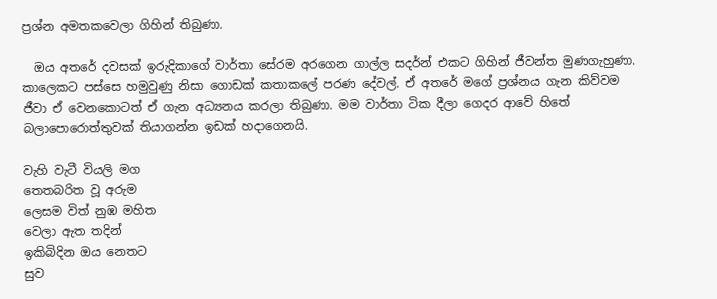ප්‍රශ්න අමතකවෙලා ගිහින් තිබුණා.

  ඔය අතරේ දවසක් ඉරුදිකාගේ වාර්තා සේරම අරගෙන ගාල්ල සදර්න් එකට ගිහින් ජීවන්ත මුණගැහුණා. කාලෙකට පස්සෙ හමුවුණු නිසා ගොඩක් කතාකලේ පරණ දේවල්. ඒ අතරේ මගේ ප්‍රශ්නය ගැන කිව්වම ජීවා ඒ වෙනකොටත් ඒ ගැන අධ්‍යනය කරලා තිබුණා. මම වාර්තා ටික දීලා ගෙදර ආවේ හිතේ බලාපොරොත්තුවක් තියාගන්න ඉඩක් හදාගෙනයි.

වැහි වැටී වියලි මග
තෙතබරිත වූ අරුම
ලෙසම විත් නුඹ මහිත
වෙලා ඇත තදින්
ඉකිබිදින ඔය නෙතට
සුව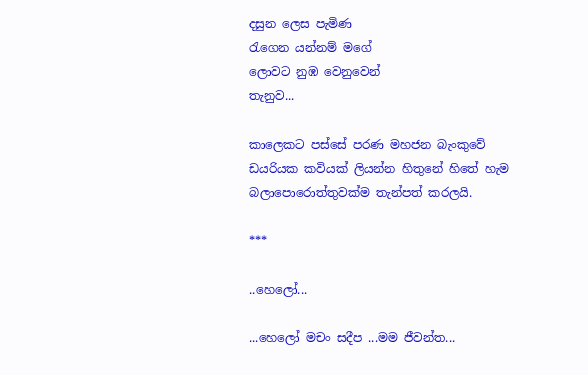දසුන ලෙස පැමිණ
රැගෙන යන්නම් මගේ
ලොවට නුඹ වෙනුවෙන්
තැනුව...

කාලෙකට පස්සේ පරණ මහජන බැංකුවේ ඩයරියක කවියක් ලියන්න හිතුනේ හිතේ හැම බලාපොරොත්තුවක්ම තැන්පත් කරලයි.

***

..හෙලෝ...

...හෙලෝ මචං සදීප ...මම ජීවන්ත...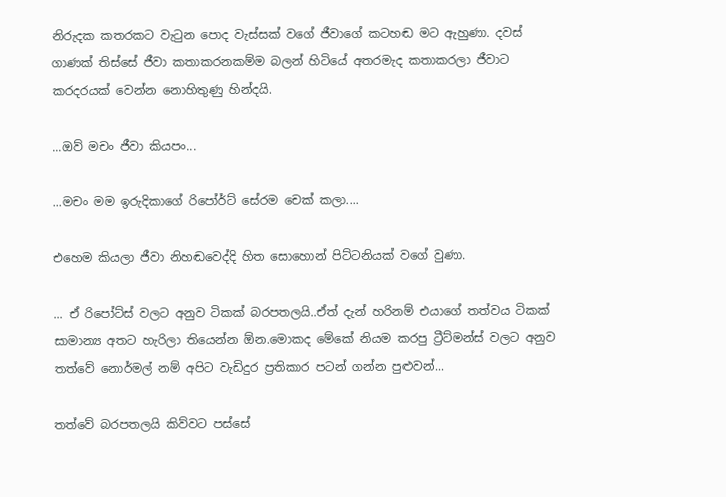නිරුදක කතරකට වැටුන පොද වැස්සක් වගේ ජීවාගේ කටහඬ මට ඇහුණා. දවස් ගාණක් තිස්සේ ජීවා කතාකරනකම්ම බලන් හිටියේ අතරමැද කතාකරලා ජීවාට කරදරයක් වෙන්න නොහිතුණු හින්දයි.

...ඔව් මචං ජීවා කියපං...

...මචං මම ඉරුදිකාගේ රිපෝර්ට් සේරම චෙක් කලා....

එහෙම කියලා ජීවා නිහඬවෙද්දි හිත සොහොන් පිට්ටනියක් වගේ වුණා.

... ඒ රිපෝට්ස් වලට අනුව ටිකක් බරපතලයි..ඒත් දැන් හරිනම් එයාගේ තත්වය ටිකක් සාමාන්‍ය අතට හැරිලා තියෙන්න ඕන.මොකද මේකේ නියම කරපු ට්‍රීට්මන්ස් වලට අනුව තත්වේ නොර්මල් නම් අපිට වැඩිදුර ප්‍රතිකාර පටන් ගන්න පුළුවන්...

තත්වේ බරපතලයි කිව්වට පස්සේ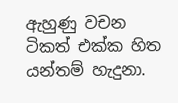ඇහුණු වචන ටිකත් එක්ක හිත යන්තම් හැදුනා.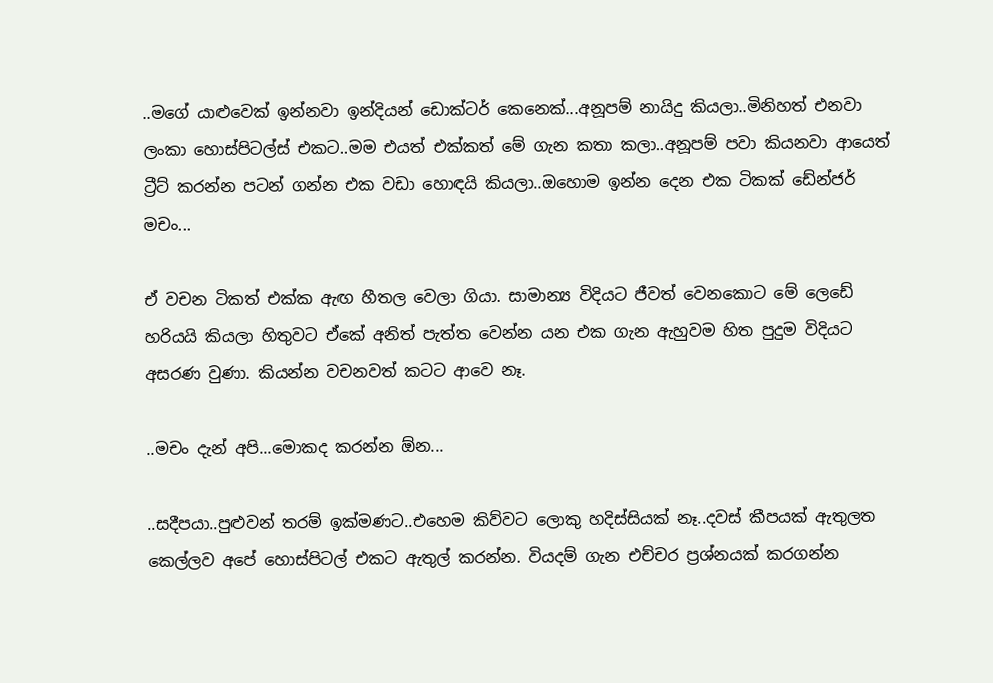..මගේ යාළුවෙක් ඉන්නවා ඉන්දියන් ඩොක්ටර් කෙනෙක්...අනූපම් නායිදු කියලා..මිනිහත් එනවා ලංකා හොස්පිටල්ස් එකට..මම එයත් එක්කත් මේ ගැන කතා කලා..අනූපම් පවා කියනවා ආයෙත් ට්‍රීට් කරන්න පටන් ගන්න එක වඩා හොඳයි කියලා..ඔහොම ඉන්න දෙන එක ටිකක් ඩේන්ජර් මචං...

ඒ වචන ටිකත් එක්ක ඇඟ හීතල වෙලා ගියා. සාමාන්‍ය විදියට ජීවත් වෙනකොට මේ ලෙඩේ හරියයි කියලා හිතුවට ඒකේ අනිත් පැත්ත වෙන්න යන එක ගැන ඇහුවම හිත පුදුම විදියට අසරණ වුණා. කියන්න වචනවත් කටට ආවෙ නෑ.

..මචං දැන් අපි...මොකද කරන්න ඕන...

..සදීපයා..පුළුවන් තරම් ඉක්මණට..එහෙම කිව්වට ලොකු හදිස්සියක් නෑ..දවස් කීපයක් ඇතුලත කෙල්ලව අපේ හොස්පිටල් එකට ඇතුල් කරන්න. වියදම් ගැන එච්චර ප්‍රශ්නයක් කරගන්න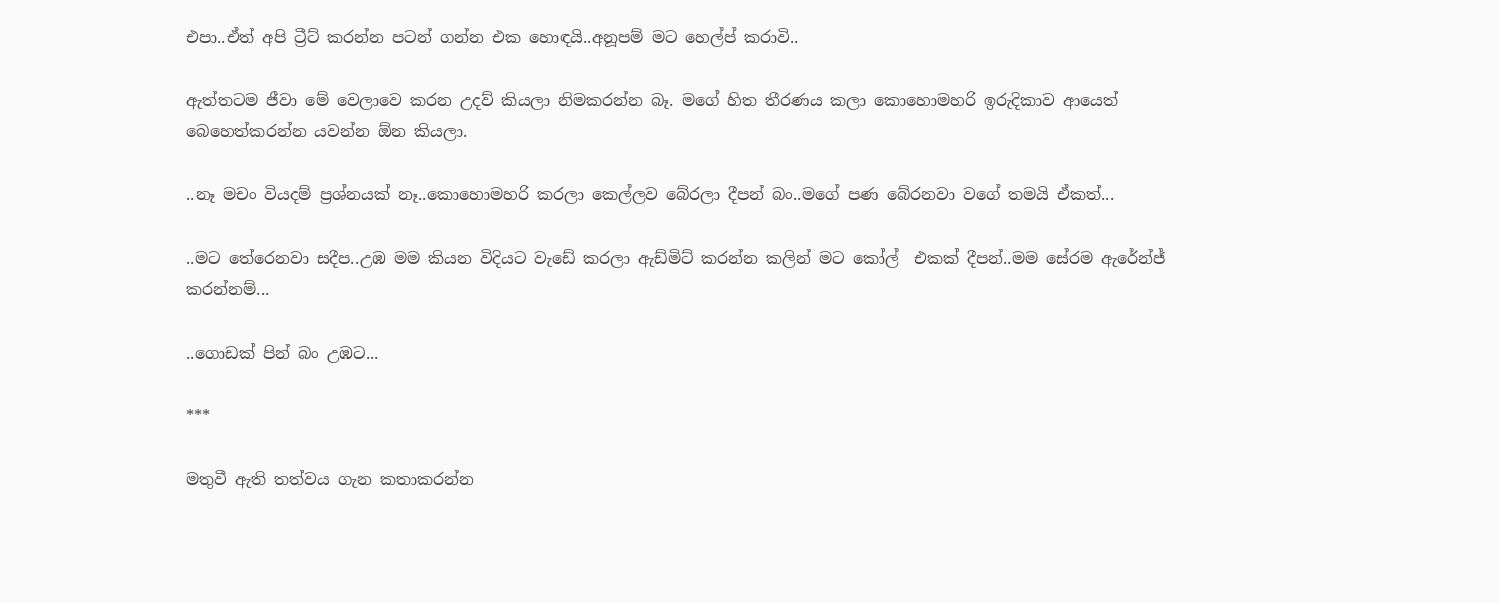එපා..ඒත් අපි ට්‍රීට් කරන්න පටන් ගන්න එක හොඳයි..අනූපම් මට හෙල්ප් කරාවි..

ඇත්තටම ජීවා මේ වෙලාවෙ කරන උදව් කියලා නිමකරන්න බෑ. මගේ හිත තීරණය කලා කොහොමහරි ඉරුදිකාව ආයෙත් බෙහෙත්කරන්න යවන්න ඕන කියලා.

..නෑ මචං වියදම් ප්‍රශ්නයක් නෑ..කොහොමහරි කරලා කෙල්ලව බේරලා දීපන් බං..මගේ පණ බේරනවා වගේ තමයි ඒකත්...

..මට තේරෙනවා සදීප..උඹ මම කියන විදියට වැඩේ කරලා ඇඩ්මිට් කරන්න කලින් මට කෝල්  එකක් දීපන්..මම සේරම ඇරේන්ජ් කරන්නම්...

..ගොඩක් පින් බං උඹට...

***

මතුවී ඇති තත්වය ගැන කතාකරන්න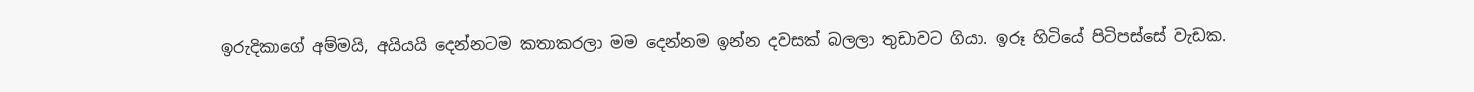ඉරුදිකාගේ අම්මයි, අයියයි දෙන්නටම කතාකරලා මම දෙන්නම ඉන්න දවසක් බලලා තුඩාවට ගියා. ඉරූ හිටියේ පිටිපස්සේ වැඩක.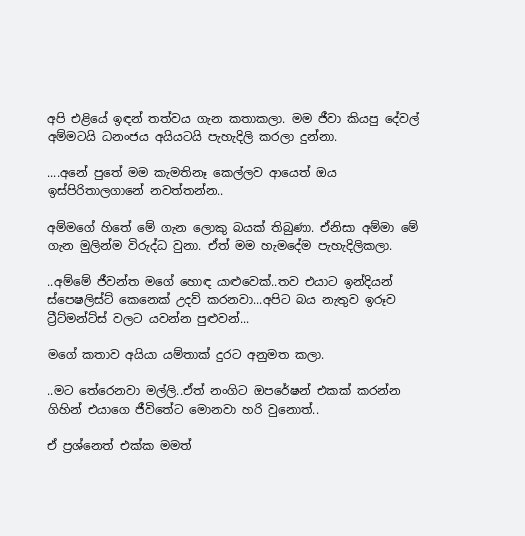අපි එළියේ ඉඳන් තත්වය ගැන කතාකලා. මම ජීවා කියපු දේවල් අම්මටයි ධනංජය අයියටයි පැහැදිලි කරලා දුන්නා.

....අනේ පුතේ මම කැමතිනෑ කෙල්ලව ආයෙත් ඔය ඉස්පිරිතාලගානේ නවත්තන්න..

අම්මගේ හිතේ මේ ගැන ලොකු බයක් තිබුණා. ඒනිසා අම්මා මේ ගැන මුලින්ම විරුද්ධ වුනා. ඒත් මම හැමදේම පැහැදිලිකලා.

..අම්මේ ජීවන්ත මගේ හොඳ යාළුවෙක්..තව එයාට ඉන්දියන් ස්පෙෂලිස්ට් කෙනෙක් උදව් කරනවා...අපිට බය නැතුව ඉරූව ට්‍රීට්මන්ට්ස් වලට යවන්න පුළුවන්...

මගේ කතාව අයියා යම්තාක් දුරට අනුමත කලා.

..මට තේරෙනවා මල්ලි..ඒත් නංගිට ඔපරේෂන් එකක් කරන්න ගිහින් එයාගෙ ජීවිතේට මොනවා හරි වුනොත්..

ඒ ප්‍රශ්නෙත් එක්ක මමත්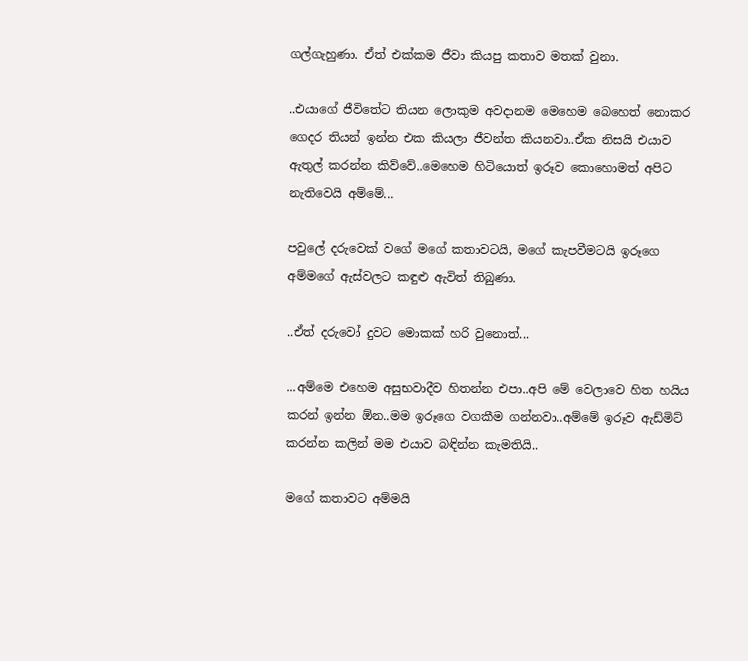ගල්ගැහුණා. ඒත් එක්කම ජීවා කියපු කතාව මතක් වුනා.

..එයාගේ ජීවිතේට තියන ලොකුම අවදානම මෙහෙම බෙහෙත් නොකර ගෙදර තියන් ඉන්න එක කියලා ජීවන්ත කියනවා..ඒක නිසයි එයාව ඇතුල් කරන්න කිව්වේ..මෙහෙම හිටියොත් ඉරූව කොහොමත් අපිට නැතිවෙයි අම්මේ...

පවුලේ දරුවෙක් වගේ මගේ කතාවටයි, මගේ කැපවීමටයි ඉරූගෙ අම්මගේ ඇස්වලට කඳුළු ඇවිත් තිබුණා.

..ඒත් දරුවෝ දුවට මොකක් හරි වුනොත්...

...අම්මෙ එහෙම අසුභවාදීව හිතන්න එපා..අපි මේ වෙලාවෙ හිත හයිය කරන් ඉන්න ඕන..මම ඉරූගෙ වගකීම ගන්නවා..අම්මේ ඉරූව ඇඩ්මිට් කරන්න කලින් මම එයාව බඳින්න කැමතියි..

මගේ කතාවට අම්මයි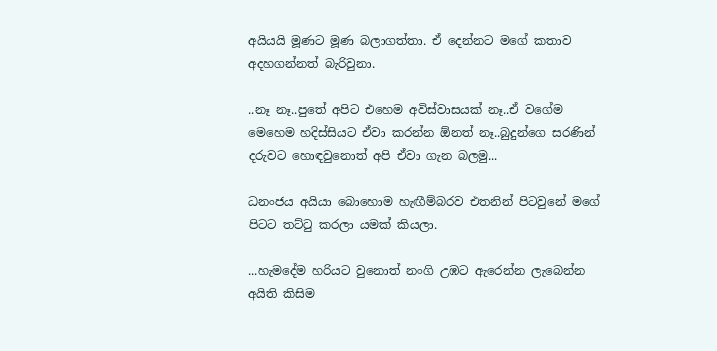අයියයි මූණට මූණ බලාගත්තා. ඒ දෙන්නට මගේ කතාව අදහගන්නත් බැරිවුනා.

..නෑ නෑ..පුතේ අපිට එහෙම අවිස්වාසයක් නෑ..ඒ වගේම මෙහෙම හදිස්සියට ඒවා කරන්න ඕනත් නෑ..බුදුන්ගෙ සරණින් දරුවට හොඳවුනොත් අපි ඒවා ගැන බලමු...

ධනංජය අයියා බොහොම හැඟීම්බරව එතනින් පිටවුනේ මගේ පිටට තට්ටු කරලා යමක් කියලා.

...හැමදේම හරියට වුනොත් නංගි උඹට ඇරෙන්න ලැබෙන්න අයිති කිසිම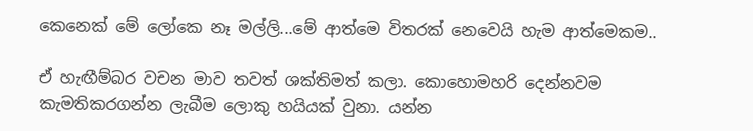කෙනෙක් මේ ලෝකෙ නෑ මල්ලි...මේ ආත්මෙ විතරක් නෙවෙයි හැම ආත්මෙකම..

ඒ හැඟීම්බර වචන මාව තවත් ශක්තිමත් කලා. කොහොමහරි දෙන්නවම කැමතිකරගන්න ලැබීම ලොකු හයියක් වුනා. යන්න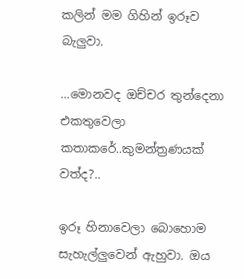කලින් මම ගිහින් ඉරූව බැලුවා.

...මොනවද ඔච්චර තුන්දෙනා එකතුවෙලා කතාකරේ..කුමන්ත්‍රණයක් වත්ද?..

ඉරූ හිනාවෙලා බොහොම සැහැල්ලුවෙන් ඇහුවා. ඔය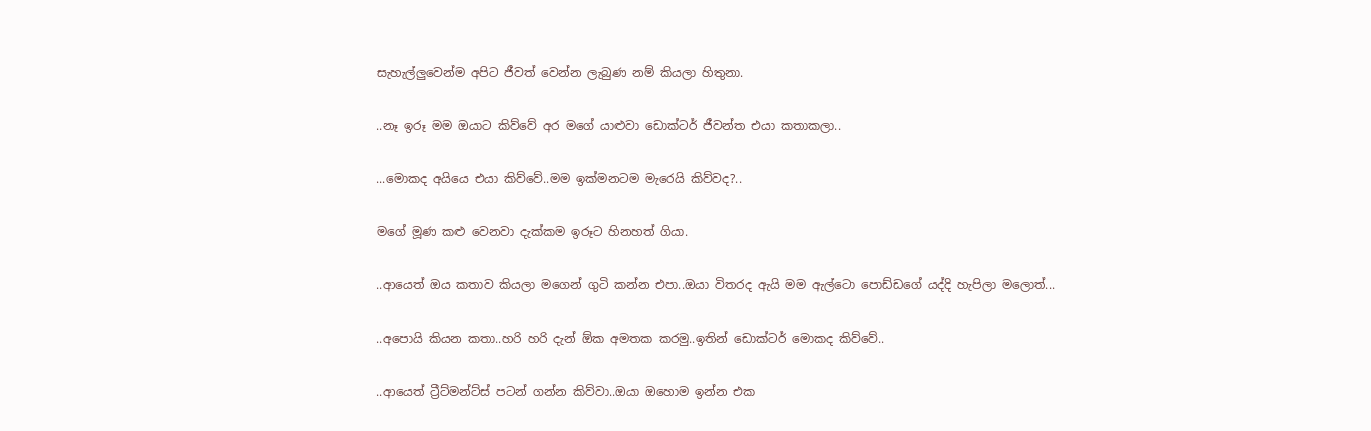සැහැල්ලුවෙන්ම අපිට ජීවත් වෙන්න ලැබුණ නම් කියලා හිතුනා.

..නෑ ඉරූ මම ඔයාට කිව්වේ අර මගේ යාළුවා ඩොක්ටර් ජීවන්ත එයා කතාකලා..

...මොකද අයියෙ එයා කිව්වේ..මම ඉක්මනටම මැරෙයි කිව්වද?..

මගේ මූණ කළු වෙනවා දැක්කම ඉරූට හිනහත් ගියා.

..ආයෙත් ඔය කතාව කියලා මගෙන් ගුටි කන්න එපා..ඔයා විතරද ඇයි මම ඇල්ටො පොඩ්ඩගේ යද්දි හැපිලා මලොත්...

..අපොයි කියන කතා..හරි හරි දැන් ඕක අමතක කරමු..ඉතින් ඩොක්ටර් මොකද කිව්වේ..

..ආයෙත් ට්‍රීට්මන්ට්ස් පටන් ගන්න කිව්වා..ඔයා ඔහොම ඉන්න එක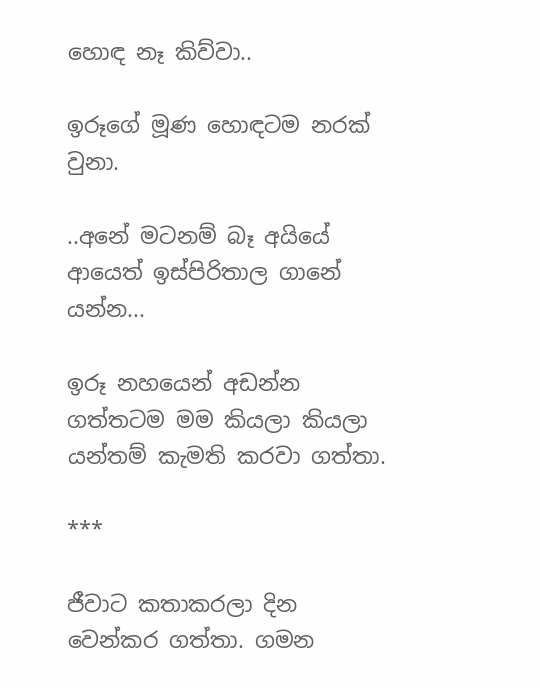හොඳ නෑ කිව්වා..

ඉරූගේ මූණ හොඳටම නරක් වුනා.

..අනේ මටනම් බෑ අයියේ ආයෙත් ඉස්පිරිතාල ගානේ යන්න...

ඉරූ නහයෙන් අඩන්න ගත්තටම මම කියලා කියලා යන්තම් කැමති කරවා ගත්තා.

***

ජීවාට කතාකරලා දින වෙන්කර ගත්තා. ගමන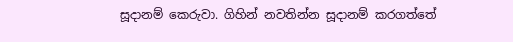සූදානම් කෙරුවා. ගිහින් නවතින්න සූදානම් කරගත්තේ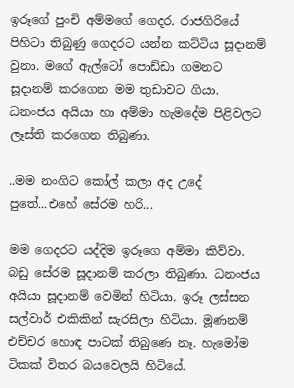ඉරූගේ පුංචි අම්මගේ ගෙදර. රාජගිරියේ පිහිටා තිබුණු ගෙදරට යන්න කට්ටිය සූදානම් වුනා. මගේ ඇල්ටෝ පොඩ්ඩා ගමනට සූදානම් කරගෙන මම තුඩාවට ගියා. ධනංජය අයියා හා අම්මා හැමදේම පිළිවලට ලෑස්ති කරගෙන තිබුණා.

..මම නංගිට කෝල් කලා අද උදේ පුතේ...එහේ සේරම හරි...

මම ගෙදරට යද්දිම ඉරූගෙ අම්මා කිව්වා. බඩු සේරම සූදානම් කරලා තිබුණා. ධනංජය අයියා සූදානම් වෙමින් හිටියා. ඉරූ ලස්සන සල්වාර් එකිකින් සැරසිලා හිටියා. මූණනම් එච්චර හොඳ පාටක් තිබුණෙ නෑ. හැමෝම ටිකක් විතර බයවෙලයි හිටියේ.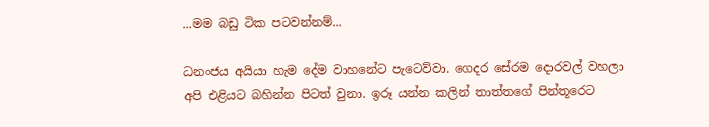...මම බඩු ටික පටවන්නම්...

ධනංජය අයියා හැම දේම වාහනේට පැටෙව්වා. ගෙදර සේරම දොරවල් වහලා  අපි එළියට බහින්න පිටත් වුනා. ඉරූ යන්න කලින් තාත්තගේ පින්තූරෙට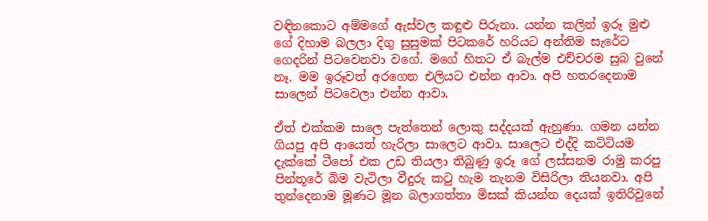වඳිනකොට අම්මගේ ඇස්වල කඳුළු පිරුනා. යන්න කලින් ඉරූ මුළු ගේ දිහාම බලලා දිගු සුසුමක් පිටකරේ හරියට අන්තිම සැරේට ගෙදරින් පිටවෙනවා වගේ. මගේ හිතට ඒ බැල්ම එච්චරම සුබ වුනේ නෑ. මම ඉරූවත් අරගෙන එලියට එන්න ආවා. අපි හතරදෙනාම සාලෙන් පිටවෙලා එන්න ආවා.

ඒත් එක්කම සාලෙ පැත්තෙන් ලොකු සද්දයක් ඇහුණා. ගමන යන්න  ගියපු අපි ආයෙත් හැරිලා සාලෙට ආවා. සාලෙට එද්දි කට්ටියම දැක්කේ ටීපෝ එක උඩ තියලා තිබුණු ඉරූ ගේ ලස්සනම රාමු කරපු පින්තූරේ බිම වැටිලා වීදුරු කටු හැම තැනම විසිරිලා තියනවා. අපි තුන්දෙනාම මූණට මූන බලාගත්තා මිසක් කියන්න දෙයක් ඉතිරිවුනේ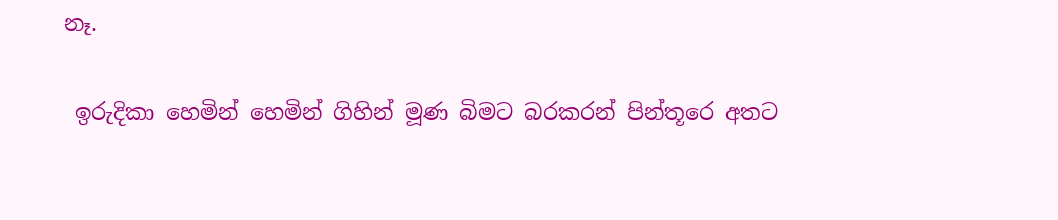නෑ.

 ඉරුදිකා හෙමින් හෙමින් ගිහින් මූණ බිමට බරකරන් පින්තූරෙ අතට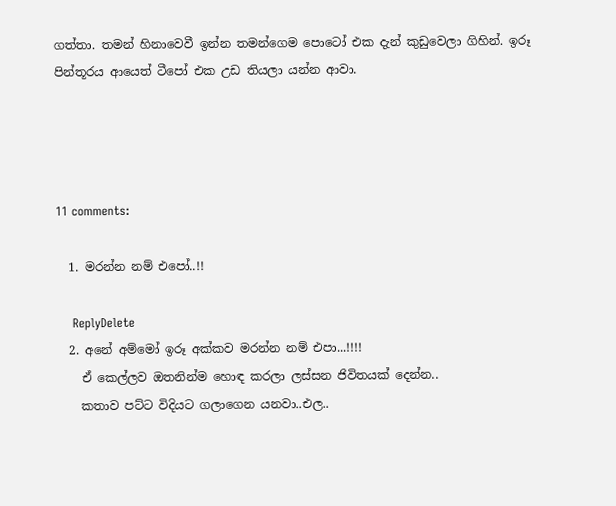ගත්තා. තමන් හිනාවෙවී ඉන්න තමන්ගෙම පොටෝ එක දැන් කුඩුවෙලා ගිහින්. ඉරූ පින්තූරය ආයෙත් ටීපෝ එක උඩ තියලා යන්න ආවා.




11 comments:

  1. මරන්න නම් එපෝ..!!

    ReplyDelete
  2. අනේ අම්මෝ ඉරූ අක්කව මරන්න නම් එපා...!!!!
    ඒ කෙල්ලව ඔතනින්ම හොඳ කරලා ලස්සන ජිවිතයක් දෙන්න..
    කතාව පට්ට විදියට ගලාගෙන යනවා..එල..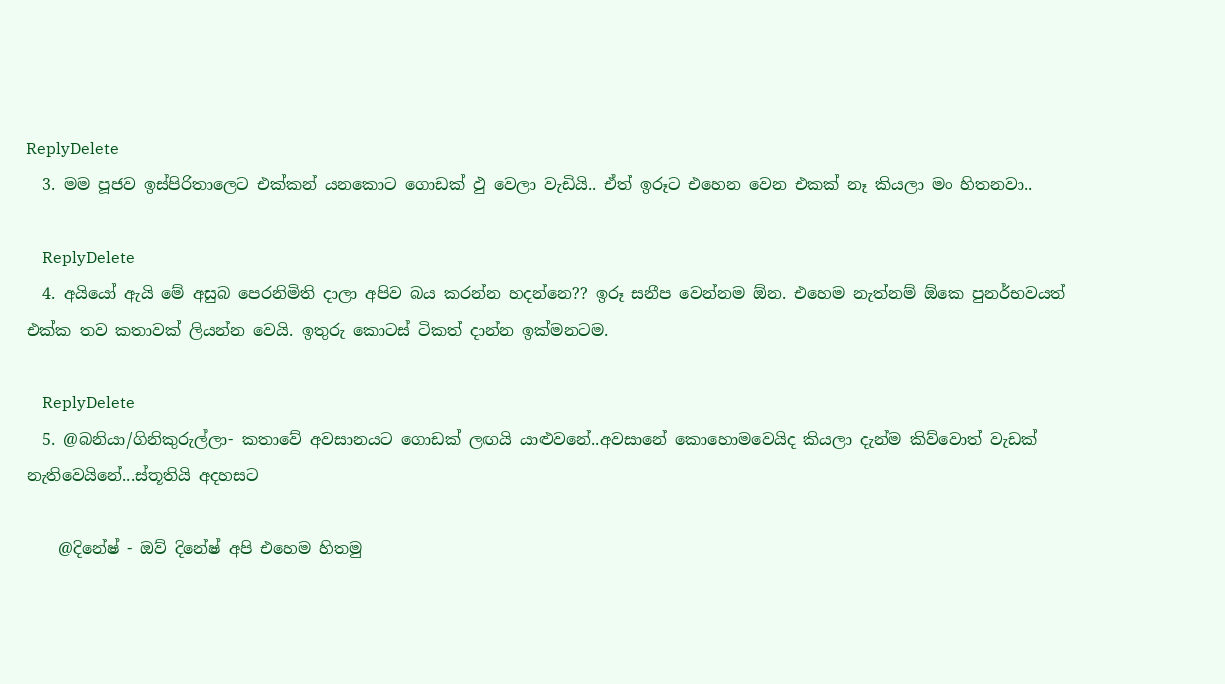ReplyDelete
  3. මම පූජව ඉස්පිරිතාලෙට එක්කන් යනකොට ගොඩක් ඵු වෙලා වැඩියි.. ඒත් ඉරූට එහෙන වෙන එකක් නෑ කියලා මං හිතනවා..

    ReplyDelete
  4. අයියෝ ඇයි මේ අසුබ පෙරනිමිති දාලා අපිව බය කරන්න හදන්නෙ?? ඉරූ සනීප වෙන්නම ඕන. එහෙම නැත්නම් ඕකෙ පුනර්භවයත් එක්ක තව කතාවක් ලියන්න වෙයි. ඉතුරු කොටස් ටිකත් දාන්න ඉක්මනටම.

    ReplyDelete
  5. @බනියා/ගිනිකුරුල්ලා- කතාවේ අවසානයට ගොඩක් ලඟයි යාළුවනේ..අවසානේ කොහොමවෙයිද කියලා දැන්ම කිව්වොත් වැඩක් නැතිවෙයිනේ...ස්තූතියි අදහසට

    @දිනේෂ් - ඔව් දිනේෂ් අපි එහෙම හිතමු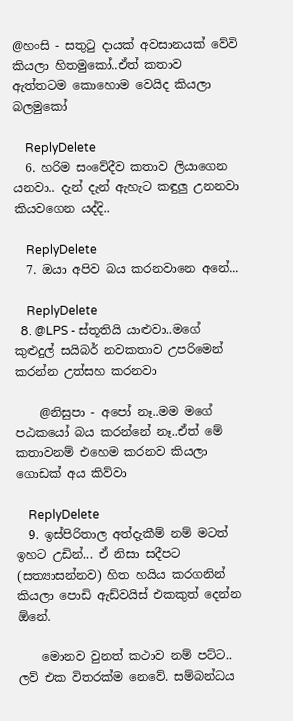@හංසි - සතුටු දායක් අවසානයක් වේවි කියලා හිතමුකෝ..ඒත් කතාව ඇත්තටම කොහොම වෙයිද කියලා බලමුකෝ

    ReplyDelete
  6. හරිම සංවේදීව කතාව ලියාගෙන යනවා.. දැන් දැන් ඇහැට කඳුලු උනනවා කියවගෙන යද්දි..

    ReplyDelete
  7. ඔයා අපිව බය කරනවානෙ අනේ...

    ReplyDelete
  8. @LPS - ස්තූතියි යාළුවා..මගේ කුළුදුල් සයිබර් නවකතාව උපරිමෙන් කරන්න උත්සහ කරනවා

    @නිසුපා - අපෝ නෑ..මම මගේ පඨකයෝ බය කරන්නේ නෑ..ඒත් මේ කතාවනම් එහෙම කරනව කියලා ගොඩක් අය කිව්වා

    ReplyDelete
  9. ඉස්පිරිතාල අත්දැකීම් නම් මටත් ඉහට උඩින්... ඒ නිසා සදීපට (සත්‍යාසන්නව) හිත හයිය කරගනින් කියලා පොඩි ඇඩ්වයිස් එකකුත් දෙන්න ඕනේ.

    මොනව වුනත් කථාව නම් පට්ට.. ලව් එක විතරක්ම නෙවේ. සම්බන්ධය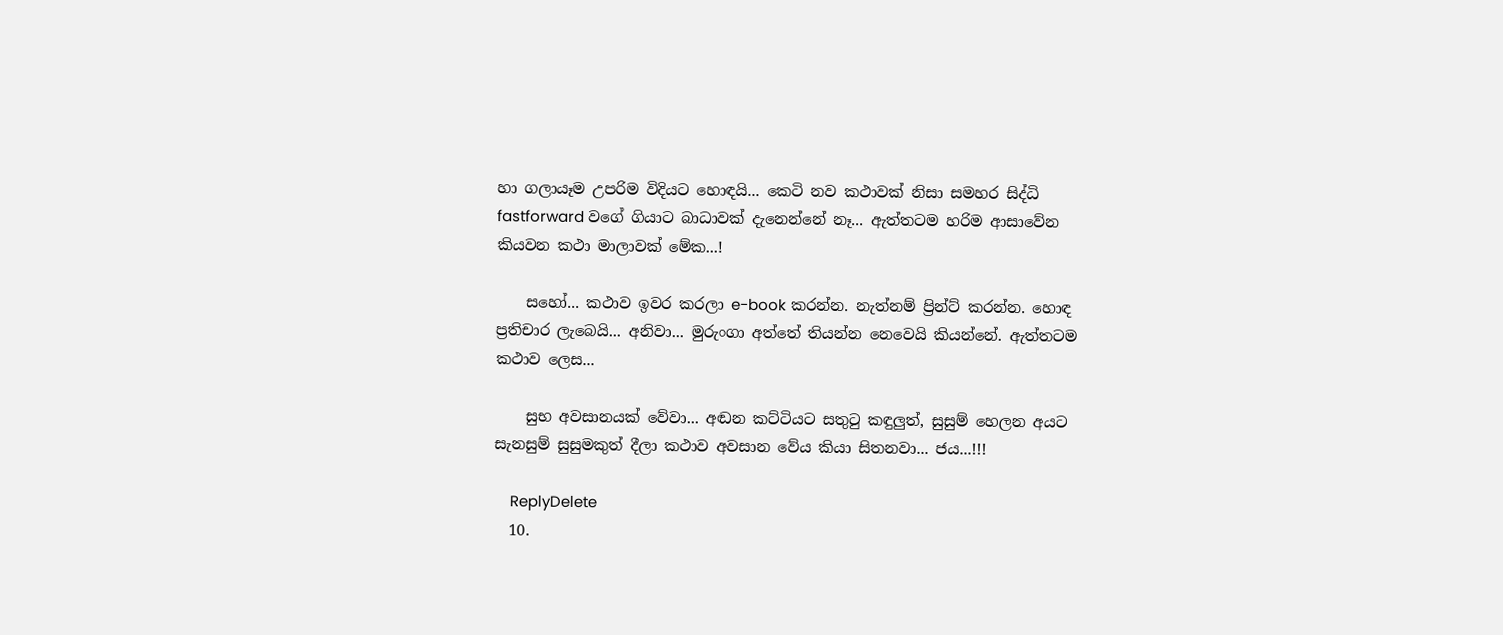හා ගලායෑම උපරිම විදියට හොඳයි... කෙටි නව කථාවක් නිසා සමහර සිද්ධි fastforward වගේ ගියාට බාධාවක් දැනෙන්නේ නෑ... ඇත්තටම හරිම ආසාවේන කියවන කථා මාලාවක් මේක...!

    සහෝ... කථාව ඉවර කරලා e-book කරන්න. නැත්නම් ප්‍රින්ට් කරන්න. හොඳ ප්‍රතිචාර ලැබෙයි... අනිවා... මුරුංගා අත්තේ තියන්න නෙවෙයි කියන්නේ. ඇත්තටම කථාව ලෙස...

    සුභ අවසානයක් වේවා... අඬන කට්ටියට සතුටු කඳුලුත්, සුසුම් හෙලන අයට සැනසුම් සුසුමකුත් දීලා කථාව අවසාන වේය කියා සිතනවා... ජය...!!!

    ReplyDelete
  10.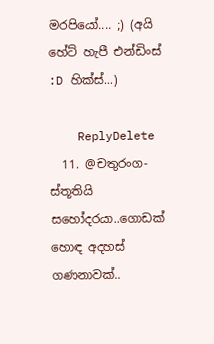මරපියෝ.... ;) (අයි හේට් හැපී එන්ඩිංස් :D හික්ස්...)

    ReplyDelete
  11. @චතුරංග- ස්තූතියි සහෝදරයා..ගොඩක් හොඳ අදහස් ගණනාවක්..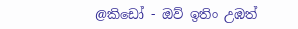@කිඩෝ - ඔව් ඉතිං උඹත්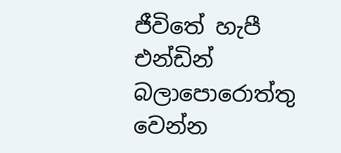ජීවිතේ හැපී එන්ඩින් බලාපොරොත්තු වෙන්න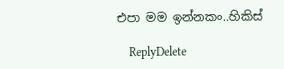එපා මම ඉන්නකං..හිකිස්

    ReplyDelete